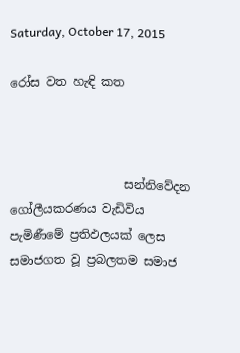Saturday, October 17, 2015

රෝස වත හැඳි කත



                   සන්නිවේදන ගෝලීයකරණය වැඩිවිය පැමිණීමේ ප්‍රතිඵලයක් ලෙස සමාජගත වූ ප්‍රබලතම සමාජ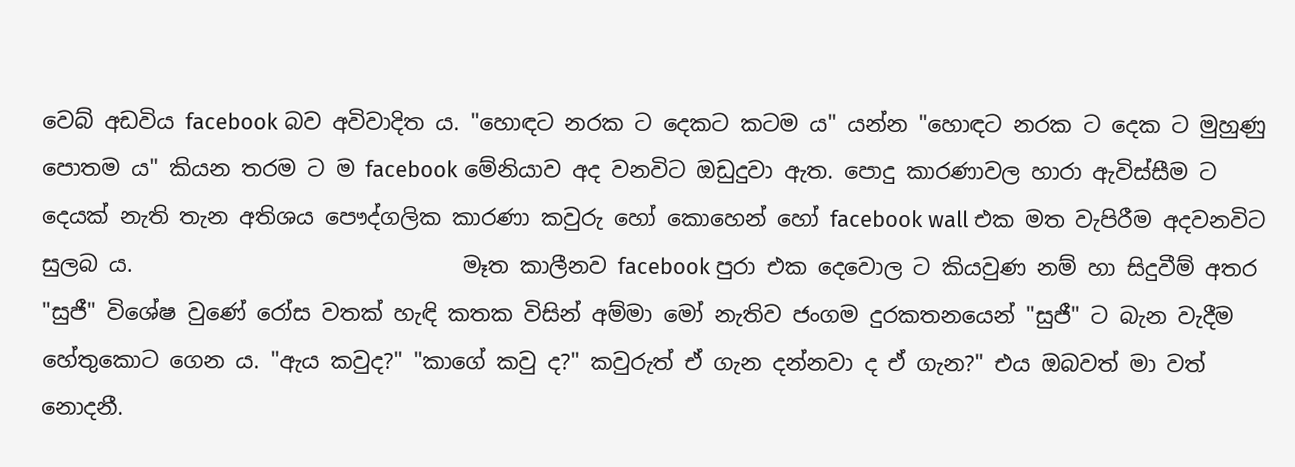වෙබ් අඩවිය facebook බව අවිවාදිත ය. "හොඳට නරක ට දෙකට කටම ය" යන්න "හොඳට නරක ට දෙක ට මුහුණු පොතම ය" කියන තරම ට ම facebook මේනියාව අද වනවිට ඔඩුදුවා ඇත. පොදු කාරණාවල හාරා ඇවිස්සීම ට දෙයක් නැති තැන අතිශය පෞද්ගලික කාරණා කවුරු හෝ කොහෙන් හෝ facebook wall එක මත වැපිරීම අදවනවිට සුලබ ය.                              මෑත කාලීනව facebook පුරා එක දෙවොල ට කියවුණ නම් හා සිදුවීම් අතර "සුජී" විශේෂ වුණේ රෝස වතක් හැඳි කතක විසින් අම්මා මෝ නැතිව ජංගම දුරකතනයෙන් "සුජී" ට බැන වැදීම හේතුකොට ගෙන ය. "ඇය කවුද?" "කාගේ කවු ද?" කවුරුත් ඒ ගැන දන්නවා ද ඒ ගැන?" එය ඔබවත් මා වත් නොදනී.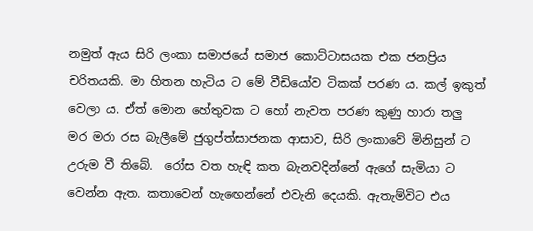නමුත් ඇය සිරි ලංකා සමාජයේ සමාජ කොට්ටාසයක එක ජනප්‍රිය චරිතයකි. මා හිතන හැටිය ට මේ වීඩියෝව ටිකක් පරණ ය. කල් ඉකුත් වෙලා ය. ඒත් මොන හේතුවක ට හෝ නැවත පරණ කුණු හාරා තලු මර මරා රස බැලීමේ ජුගුප්ත්සාජනක ආසාව, සිරි ලංකාවේ මිනිසුන් ට උරුම වී තිබේ.  රෝස වත හැඳි කත බැනවදින්නේ ඇගේ සැමියා ට වෙන්න ඇත. කතාවෙන් හැඟෙන්නේ එවැනි දෙයකි. ඇතැම්විට එය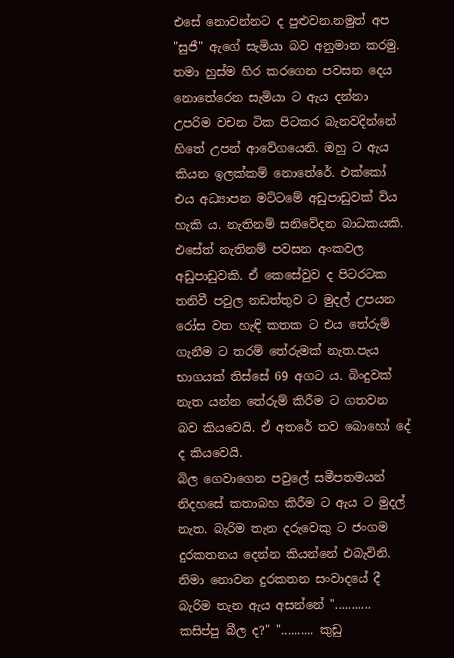එසේ නොවන්නට ද පුළුවන.නමුත් අප "සුජී" ඇගේ සැමියා බව අනුමාන කරමු. තමා හුස්ම හිර කරගෙන පවසන දෙය නොතේරෙන සැමියා ට ඇය දන්නා උපරිම වචන ටික පිටකර බැනවදින්නේ හිතේ උපන් ආවේගයෙනි. ඔහු ට ඇය කියන ඉලක්කම් නොතේරේ. එක්කෝ එය අධ්‍යාපන මට්ටමේ අඩුපාඩුවක් විය හැකි ය. නැතිනම් සනිවේදන බාධකයකි. එසේත් නැතිනම් පවසන අංකවල අඩුපාඩුවකි. ඒ කෙසේවුව ද පිටරටක තනිවී පවුල නඩත්තුව ට මුදල් උපයන රෝස වත හැඳි කතක ට එය තේරුම් ගැනීම ට තරම් තේරුමක් නැත.පැය භාගයක් තිස්සේ 69 අගට ය. බිංදුවක් නැත යන්න තේරුම් කිරීම ට ගතවන බව කියවෙයි. ඒ අතරේ තව බොහෝ දේ ද කියවෙයි.                             බිල ගෙවාගෙන පවුලේ සමීපතමයන් නිදහසේ කතාබහ කිරීම ට ඇය ට මුදල් නැත. බැරිම තැන දරුවෙකු ට ජංගම දුරකතනය දෙන්න කියන්නේ එබැවිනි. නිමා නොවන දුරකතන සංවාදයේ දී බැරිම තැන ඇය අසන්නේ "........... කසිප්පු බීල ද?" ".......... කුඩු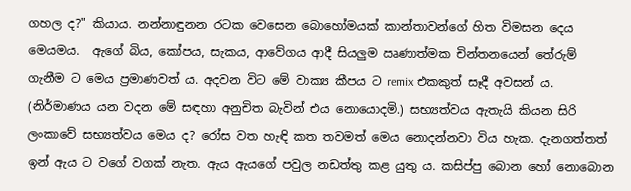ගහල ද?" කියාය. නන්නාඳුනන රටක වෙසෙන බොහෝමයක් කාන්තාවන්ගේ හිත විමසන දෙය මෙයමය.  ඇගේ බිය, කෝපය, සැකය, ආවේගය ආදී සියලුම ඍණාත්මක චින්තනයෙන් තේරුම් ගැනීම ට මෙය ප්‍රමාණවත් ය. අදවන විට මේ වාක්‍ය කීපය ට remix එකකුත් සෑදී අවසන් ය. (නිර්මාණය යන වදන මේ සඳහා අනුචිත බැවින් එය නොයොදමි.) සභ්‍යත්වය ඇතැයි කියන සිරි ලංකාවේ සභ්‍යත්වය මෙය ද? රෝස වත හැඳි කත තවමත් මෙය නොදන්නවා විය හැක. දැනගත්තත් ඉන් ඇය ට වගේ වගක් නැත. ඇය ඇයගේ පවුල නඩත්තු කළ යුතු ය. කසිප්පු බොන හෝ නොබොන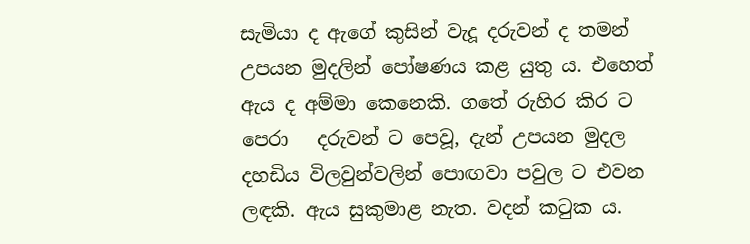සැමියා ද ඇගේ කුසින් වැදූ දරුවන් ද තමන් උපයන මුදලින් පෝෂණය කළ යුතු ය. එහෙත් ඇය ද අම්මා කෙනෙකි. ගතේ රුහිර කිර ට පෙරා   දරුවන් ට පෙවූ, දැන් උපයන මුදල දහඩිය විලවුන්වලින් පොඟවා පවුල ට එවන ලඳකි. ඇය සුකුමාළ නැත. වදන් කටුක ය.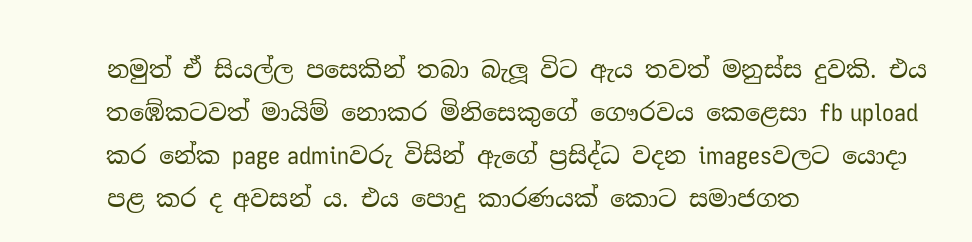නමුත් ඒ සියල්ල පසෙකින් තබා බැලූ විට ඇය තවත් මනුස්ස දුවකි. එය තඹේකටවත් මායිම් නොකර මිනිසෙකුගේ ගෞරවය කෙළෙසා fb upload කර නේක page adminවරු විසින් ඇගේ ප්‍රසිද්ධ වදන imagesවලට යොදා පළ කර ද අවසන් ය. එය පොදු කාරණයක් කොට සමාජගත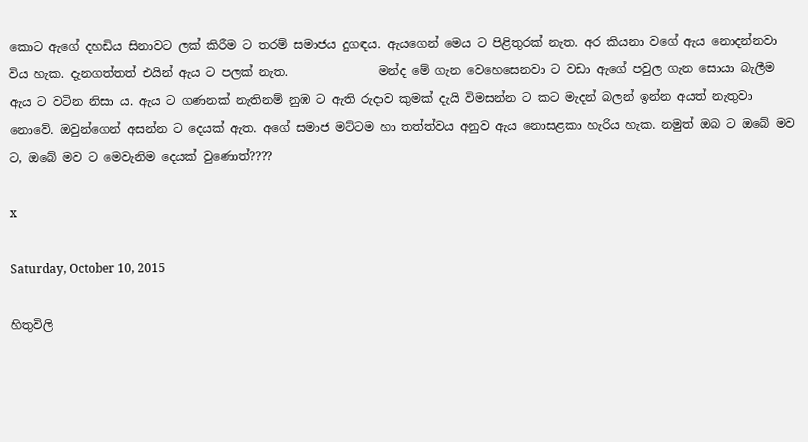කොට ඇගේ දහඩිය සිනාවට ලක් කිරීම ට තරම් සමාජය දුගඳය. ඇයගෙන් මෙය ට පිළිතුරක් නැත. අර කියනා වගේ ඇය නොදන්නවා විය හැක. දැනගත්තත් එයින් ඇය ට පලක් නැත.               මන්ද මේ ගැන වෙහෙසෙනවා ට වඩා ඇගේ පවුල ගැන සොයා බැලීම ඇය ට වටින නිසා ය. ඇය ට ගණනක් නැතිනම් නුඹ ට ඇති රුදාව කුමක් දැයි විමසන්න ට කට මැදන් බලන් ඉන්න අයත් නැතුවා නොවේ. ඔවුන්ගෙන් අසන්න ට දෙයක් ඇත. අගේ සමාජ මට්ටම හා තත්ත්වය අනුව ඇය නොසළකා හැරිය හැක. නමුත් ඔබ ට ඔබේ මව ට, ඔබේ මව ට මෙවැනිම දෙයක් වුණොත්????

x

Saturday, October 10, 2015

හිතුවිලි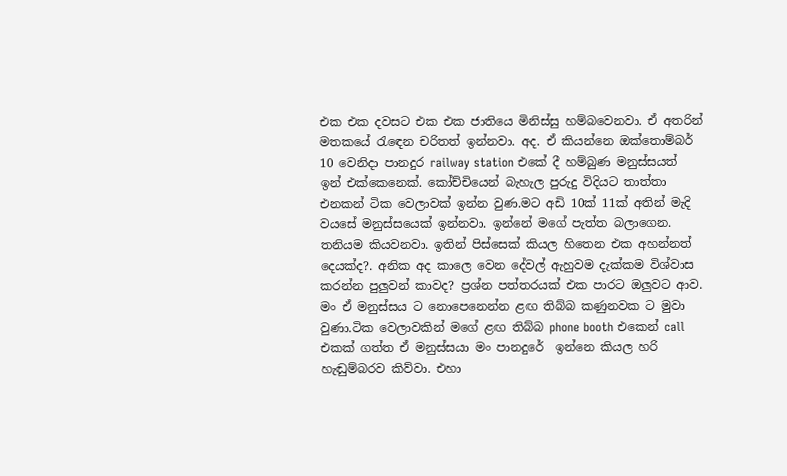එක එක දවසට එක එක ජාතියෙ මිනිස්සු හම්බවෙනවා. ඒ අතරින් මතකයේ රැඳෙන චරිතත් ඉන්නවා. අද. ඒ කියන්නෙ ඔක්තොම්බර් 10 වෙනිදා පානදුර railway station එකේ දී හම්බුණ මනුස්සයත් ඉන් එක්කෙනෙක්. කෝච්චියෙන් බැහැල පුරුදු විදියට තාත්තා එනකන් ටික වෙලාවක් ඉන්න වුණ.මට අඩි 10ක් 11ක් අතින් මැදි වයසේ මනුස්සයෙක් ඉන්නවා. ඉන්නේ මගේ පැත්ත බලාගෙන. තනියම කියවනවා. ඉතින් පිස්සෙක් කියල හිතෙන එක අහන්නත් දෙයක්ද?. අනික අද කාලෙ වෙන දේවල් ඇහුවම දැක්කම විශ්වාස කරන්න පුලුවන් කාවද? ප්‍රශ්න පත්තරයක් එක පාරට ඔලුවට ආව. මං ඒ මනුස්සය ට නොපෙනෙන්න ළඟ තිබ්බ කණුනවක ට මුවා වුණා.ටික වෙලාවකින් මගේ ළඟ තිබ්බ phone booth එකෙන් call එකක් ගත්ත ඒ මනුස්සයා මං පානදුරේ  ඉන්නෙ කියල හරි හැඬුම්බරව කිව්වා. එහා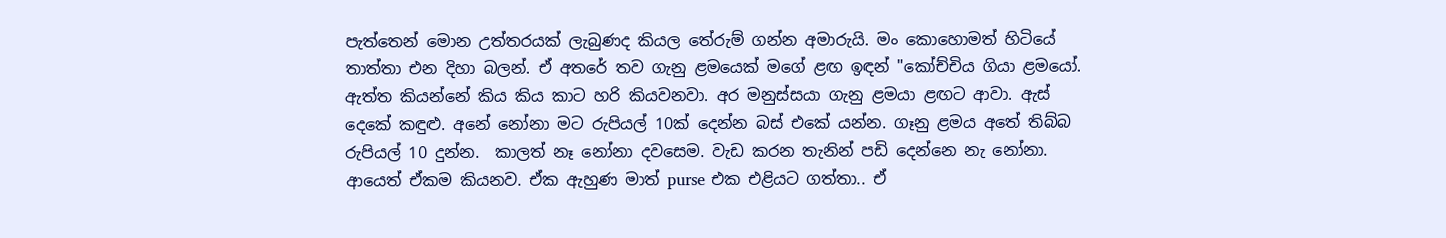පැත්තෙන් මොන උත්තරයක් ලැබුණද කියල තේරුම් ගන්න අමාරුයි. මං කොහොමත් හිටියේ තාත්තා එන දිහා බලන්. ඒ අතරේ තව ගැනු ළමයෙක් මගේ ළඟ ඉඳන් "කෝච්චිය ගියා ළමයෝ. ඇත්ත කියන්නේ කිය කිය කාට හරි කියවනවා. අර මනුස්සයා ගැනු ළමයා ළඟට ආවා. ඇස් දෙකේ කඳුළු. අනේ නෝනා මට රුපියල් 10ක් දෙන්න බස් එකේ යන්න. ගෑනු ළමය අතේ තිබ්බ රුපියල් 10 දුන්න.  කාලත් නෑ නෝනා දවසෙම. වැඩ කරන තැනින් පඩි දෙන්නෙ නැ නෝනා. ආයෙත් ඒකම කියනව. ඒක ඇහුණ මාත් purse එක එළියට ගත්තා.. ඒ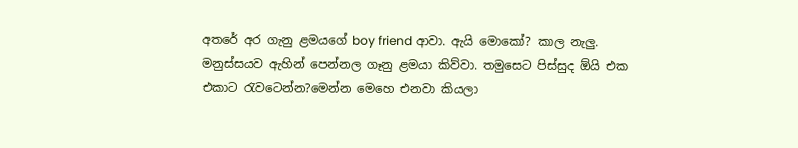අතරේ අර ගැනු ළමයගේ boy friend ආවා. ඇයි මොකෝ? කාල නැලු. මනුස්සයව ඇහින් පෙන්නල ගෑනු ළමයා කිව්වා. තමුසෙට පිස්සුද ඕයි එක එකාට රැවටෙන්න?මෙන්න මෙහෙ එනවා කියලා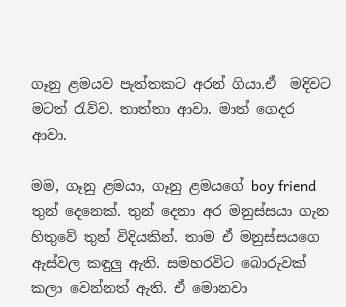ගෑනු ළමයව පැත්තකට අරන් ගියා.ඒ  මදිවට මටත් රැව්ව. තාත්තා ආවා. මාත් ගෙදර ආවා.

මම, ගෑනු ළමයා, ගෑනු ළමයගේ boy friend තුන් දෙනෙක්. තුන් දෙනා අර මනුස්සයා ගැන හිතුවේ තුන් විදියකින්. තාම ඒ මනුස්සයගෙ ඇස්වල කඳුලු ඇති. සමහරවිට බොරුවක් කලා වෙන්නත් ඇති. ඒ මොනවා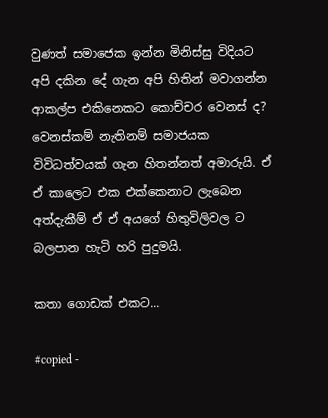වුණත් සමාජෙක ඉන්න මිනිස්සු විදියට අපි දකින දේ ගැන අපි හිතින් මවාගන්න ආකල්ප එකිනෙකට කොච්චර වෙනස් ද? වෙනස්කම් නැතිනම් සමාජයක විවිධත්වයක් ගැන හිතන්නත් අමාරුයි. ඒ ඒ කාලෙට එක එක්කෙනාට ලැබෙන අත්දැකීම් ඒ ඒ අයගේ හිතුවිලිවල ට බලපාන හැටි හරි පුදුමයි.

කතා ගොඩක් එකට...

#copied -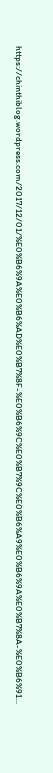https://chinthiblog.wordpress.com/2017/12/01/%E0%B6%9A%E0%B6%AD%E0%B7%8F-%E0%B6%9C%E0%B7%9C%E0%B6%A9%E0%B6%9A%E0%B7%8A-%E0%B6%91...